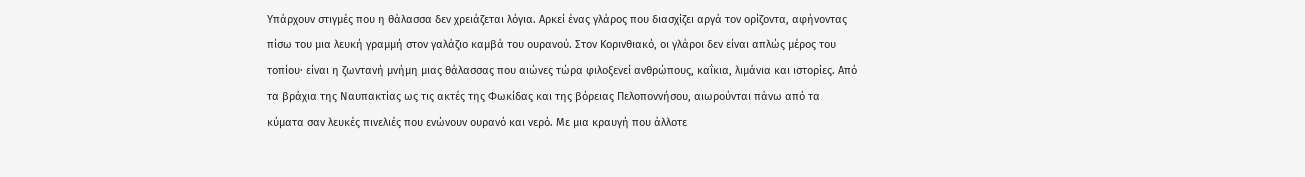Υπάρχουν στιγμές που η θάλασσα δεν χρειάζεται λόγια. Αρκεί ένας γλάρος που διασχίζει αργά τον ορίζοντα, αφήνοντας πίσω του μια λευκή γραμμή στον γαλάζιο καμβά του ουρανού. Στον Κορινθιακό, οι γλάροι δεν είναι απλώς μέρος του τοπίου· είναι η ζωντανή μνήμη μιας θάλασσας που αιώνες τώρα φιλοξενεί ανθρώπους, καΐκια, λιμάνια και ιστορίες. Από τα βράχια της Ναυπακτίας ως τις ακτές της Φωκίδας και της βόρειας Πελοποννήσου, αιωρούνται πάνω από τα κύματα σαν λευκές πινελιές που ενώνουν ουρανό και νερό. Με μια κραυγή που άλλοτε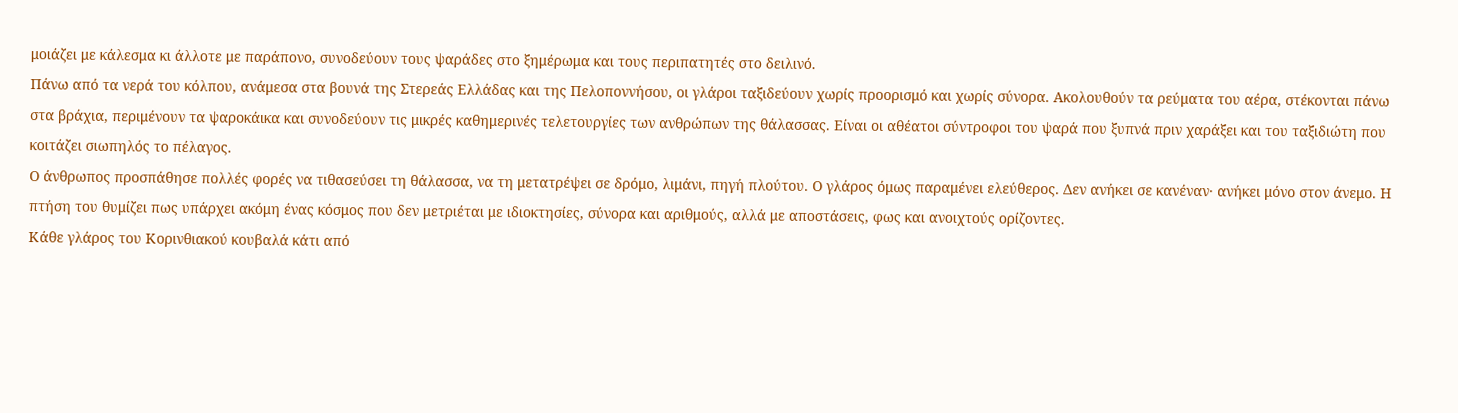μοιάζει με κάλεσμα κι άλλοτε με παράπονο, συνοδεύουν τους ψαράδες στο ξημέρωμα και τους περιπατητές στο δειλινό.
Πάνω από τα νερά του κόλπου, ανάμεσα στα βουνά της Στερεάς Ελλάδας και της Πελοποννήσου, οι γλάροι ταξιδεύουν χωρίς προορισμό και χωρίς σύνορα. Ακολουθούν τα ρεύματα του αέρα, στέκονται πάνω στα βράχια, περιμένουν τα ψαροκάικα και συνοδεύουν τις μικρές καθημερινές τελετουργίες των ανθρώπων της θάλασσας. Είναι οι αθέατοι σύντροφοι του ψαρά που ξυπνά πριν χαράξει και του ταξιδιώτη που κοιτάζει σιωπηλός το πέλαγος.
Ο άνθρωπος προσπάθησε πολλές φορές να τιθασεύσει τη θάλασσα, να τη μετατρέψει σε δρόμο, λιμάνι, πηγή πλούτου. Ο γλάρος όμως παραμένει ελεύθερος. Δεν ανήκει σε κανέναν· ανήκει μόνο στον άνεμο. Η πτήση του θυμίζει πως υπάρχει ακόμη ένας κόσμος που δεν μετριέται με ιδιοκτησίες, σύνορα και αριθμούς, αλλά με αποστάσεις, φως και ανοιχτούς ορίζοντες.
Κάθε γλάρος του Κορινθιακού κουβαλά κάτι από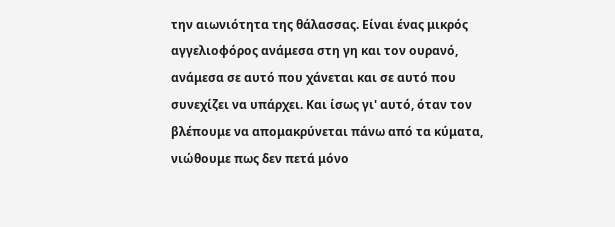την αιωνιότητα της θάλασσας. Είναι ένας μικρός αγγελιοφόρος ανάμεσα στη γη και τον ουρανό, ανάμεσα σε αυτό που χάνεται και σε αυτό που συνεχίζει να υπάρχει. Και ίσως γι' αυτό, όταν τον βλέπουμε να απομακρύνεται πάνω από τα κύματα, νιώθουμε πως δεν πετά μόνο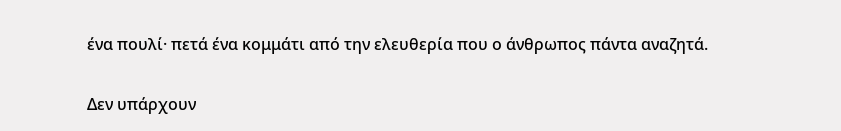ένα πουλί· πετά ένα κομμάτι από την ελευθερία που ο άνθρωπος πάντα αναζητά.

Δεν υπάρχουν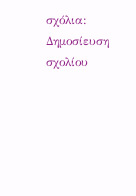σχόλια:
Δημοσίευση σχολίου